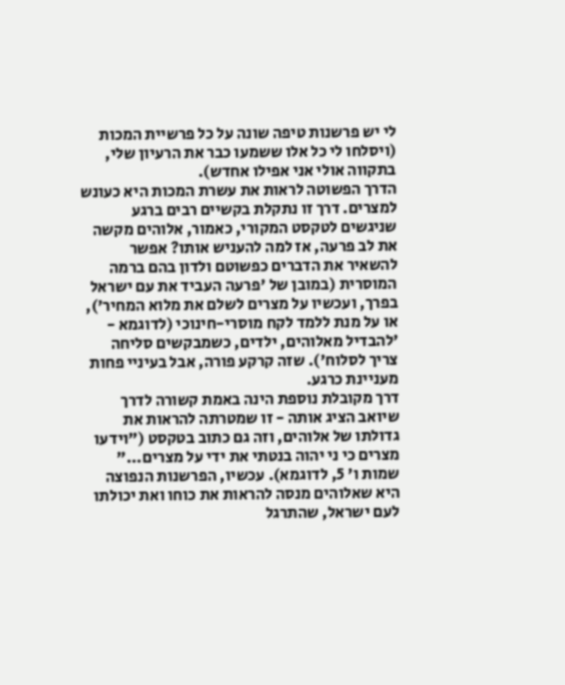לי יש פרשנות טיפה שונה על כל פרשיית המכות (ויסלחו לי כל אלו ששמעו כבר את הרעיון שלי, בתקווה אולי אני אפילו אחדש).
הדרך הפשוטה לראות את עשרת המכות היא כעונש למצרים. דרך זו נתקלת בקשיים רבים ברגע שניגשים לטקסט המקורי, כאמור, אלוהים מקשה את לב פרעה, אז למה להעניש אותו? אפשר להשאיר את הדברים כפשוטם ולדון בהם ברמה המוסרית (במובן של 'פרעה העביד את עם ישראל בפרך, ועכשיו על מצרים לשלם את מלוא המחיר'), או על מנת ללמד לקח מוסרי-חינוכי (לדוגמא - 'להבדיל מאלוהים, ילדים, כשמבקשים סליחה צריך לסלוח'). שזה קרקע פורה, אבל בעיניי פחות מעניינת כרגע.
דרך מקובלת נוספת הינה באמת קשורה לדרך שיואב הציג אותה - זו שמטרתה להראות את גדולתו של אלוהים, וזה גם כתוב בטקסט ("וידעו מצרים כי ני יהוה בנטתי את ידי על מצרים..." שמות ו' 5, לדוגמא). עכשיו, הפרשנות הנפוצה היא שאלוהים מנסה להראות את כוחו ואת יכולתו לעם ישראל, שהתרגל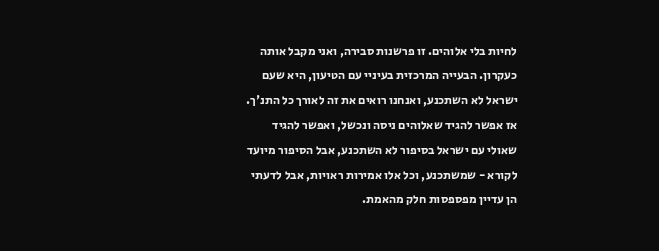לחיות בלי אלוהים. זו פרשנות סבירה, ואני מקבל אותה כעקרון. הבעייה המרכזית בעיניי עם הטיעון, היא שעם ישראל לא השתכנע, ואנחנו רואים את זה לאורך כל התנ'ך. אז אפשר להגיד שאלוהים ניסה ונכשל, ואפשר להגיד שאולי עם ישראל בסיפור לא השתכנע, אבל הסיפור מיועד לקורא - שמשתכנע, וכל אלו אמירות ראויות, אבל לדעתי הן עדיין מפספסות חלק מהאמת.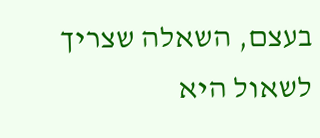בעצם, השאלה שצריך לשאול היא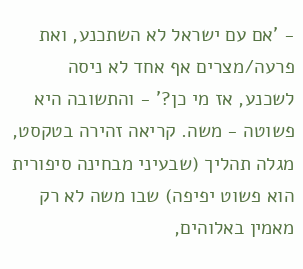- 'אם עם ישראל לא השתכנע, ואת פרעה/מצרים אף אחד לא ניסה לשכנע, אז מי כן?' - והתשובה היא פשוטה - משה. קריאה זהירה בטקסט, מגלה תהליך (שבעיני מבחינה סיפורית הוא פשוט יפיפה) שבו משה לא רק מאמין באלוהים,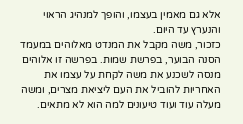אלא גם מאמין בעצמו, והופך למנהיג הראוי והנערץ עד היום.
כזכור, משה מקבל את המנדט מאלוהים במעמד הסנה הבוער, בפרשת שמות. בפרשה זו אלוהים מנסה לשכנע את משה לקחת על עצמו את האחריות להוביל את העם ליציאת מצרים, ומשה מעלה עוד ועוד טיעונים למה הוא לא מתאים.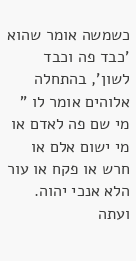כשמשה אומר שהוא 'כבד פה וכבד לשון', בהתחלה אלוהים אומר לו " מי שם פה לאדם או מי ישום אלם או חרש או פקח או עור הלא אנכי יהוה. ועתה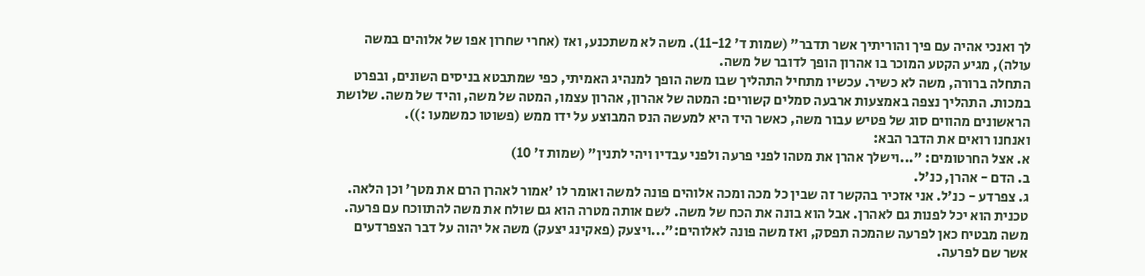לך ואנכי אהיה עם פיך והוריתיך אשר תדבר" (שמות ד' 11-12). משה לא משתכנע, ואז (אחרי שחרון אפו של אלוהים במשה עולה), מגיע הקטע המוכר בו אהרון הופך לדובר של משה.
התחלה ברורה, משה לא כשיר. עכשיו מתחיל התהליך שבו משה הופך למנהיג האמיתי, כפי שמתבטא בניסים השונים, ובפרט במכות. התהליך נצפה באמצעות ארבעה סמלים קשורים: המטה של אהרון, אהרון עצמו, המטה של משה, והיד של משה. שלושת הראשונים מהווים סוג של פטיש עבור משה, כאשר היד היא למעשה הנס המבוצע על ידו ממש (פשוטו כמשמעו :)).
ואנחנו רואים את הדבר הבא:
א. אצל החרטומים: "...וישלך אהרן את מטהו לפני פרעה ולפני עבדיו ויהי לתנין" (שמות ז' 10)
ב. הדם - אהרן, כנ'ל.
ג. צפרדע - כנ'ל. אני אזכיר בהקשר זה שבין כל מכה ומכה אלוהים פונה למשה ואומר לו 'אמור לאהרן הרם את מטך' וכן הלאה. טכנית הוא יכל לפנות גם לאהרן. אבל הוא בונה את הכח של משה. לשם אותה מטרה הוא גם שולח את משה להתווכח עם פרעה. משה מבטיח כאן לפרעה שהמכה תפסק, ואז משה פונה לאלוהים:"...ויצעק (פאקינג יצעק) משה אל יהוה על דבר הצפרדעים אשר שם לפרעה.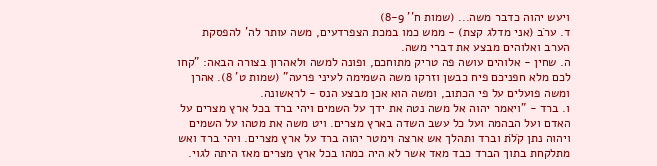ויעש יהוה כדבר משה... (שמות ח'' 8-9)
ד. ערׂב (אני מדלג קצת) - ממש כמו במכת הצפרדעים, משה עותר לה' להפסקת הערב ואלוהים מבצע את דברי משה.
ה. שחין - אלוהים עושה פה טריק מתוחכם, ופונה למשה ולאהרון בצורה הבאה: "קחו לכם מלא חפניכם פיח כבשן וזרקו משה השמימה לעיני פרעה" (שמות ט' 8). אהרן ומשה פועלים על פי הכתוב, ומשה הוא אכן מבצע הנס - לראשונה.
ו. ברד - "ויאמר יהוה אל משה נטה את ידך על השמים ויהי ברד בכל ארץ מצרים על האדם ועל הבהמה ועל כל עשב השדה בארץ מצרים. ויט משה את מטהו על השמים ויהוה נתן קׁלׂת וברד ותהלך אש ארצה וימטר יהוה ברד על ארץ מצרים. ויהי ברד ואש מתלקחת בתוך הברד כבד מאד אשר לא היה כמהו בכל ארץ מצרים מאז היתה לגוי.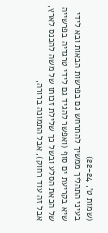(שמות ט', 22-24)
בעיני התהליך ממשיך להתרחש גם בפרשות הבאות ובא לידי שיא בקריעת ים סוף (ואפשר להגיד גם לידי טרגדיה בפרשייה של הכאת הסלע ובשל כך שלילת זכותו של משה להכנס לארץ, אבל זה עוד רחוק), אבל התמונה ברורה,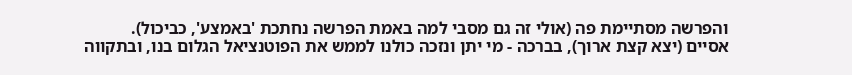והפרשה מסתיימת פה (אולי זה גם מסבי למה באמת הפרשה נחתכת 'באמצע', כביכול).
אסיים (יצא קצת ארוך), בברכה - מי יתן ונזכה כולנו לממש את הפוטנציאל הגלום בנו, ובתקווה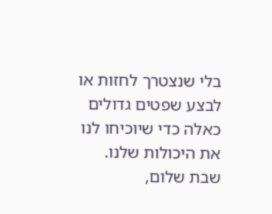בלי שנצטרך לחזות או לבצע שפטים גדולים כאלה כדי שיוכיחו לנו את היכולות שלנו.
שבת שלום,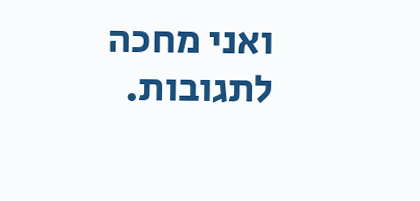ואני מחכה לתגובות.